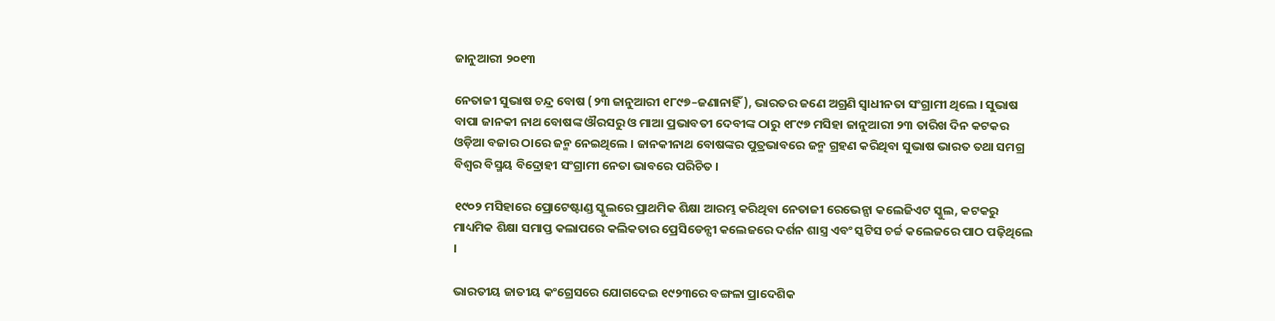ଜାନୁଆରୀ ୨୦୧୩

ନେତାଜୀ ସୁଭାଷ ଚନ୍ଦ୍ର ବୋଷ (୨୩ ଜାନୁଆରୀ ୧୮୯୭–ଜଣାନାହିଁ), ଭାରତର ଜଣେ ଅଗ୍ରଣି ସ୍ଵାଧୀନତା ସଂଗ୍ରାମୀ ଥିଲେ । ସୁଭାଷ ବାପା ଜାନକୀ ନାଥ ବୋଷଙ୍କ ଔରସରୁ ଓ ମାଆ ପ୍ରଭାବତୀ ଦେବୀଙ୍କ ଠାରୁ ୧୮୯୭ ମସିହା ଜାନୁଆରୀ ୨୩ ତାରିଖ ଦିନ କଟକର ଓଡ଼ିଆ ବଜାର ଠାରେ ଜନ୍ମ ନେଇଥିଲେ । ଜାନକୀନାଥ ବୋଷଙ୍କର ପୁତ୍ରଭାବରେ ଜନ୍ମ ଗ୍ରହଣ କରିଥିବା ସୁଭାଷ ଭାରତ ତଥା ସମଗ୍ର ବିଶ୍ଵର ବିସ୍ମୟ ବିଦ୍ରୋହୀ ସଂଗ୍ରାମୀ ନେତା ଭାବରେ ପରିଚିତ ।

୧୯୦୨ ମସିହାରେ ପ୍ରୋଟେଷ୍ଟାଣ୍ଡ ସ୍କୁଲରେ ପ୍ରାଥମିକ ଶିକ୍ଷା ଆରମ୍ଭ କରିଥିବା ନେତାଜୀ ରେଭେନ୍ସା କଲେଜିଏଟ ସ୍କୁଲ, କଟକରୁ ମାଧ୍ୟମିକ ଶିକ୍ଷା ସମାପ୍ତ କଲାପରେ କଲିକତାର ପ୍ରେସିଡେନ୍ସୀ କଲେଜରେ ଦର୍ଶନ ଶାସ୍ତ୍ର ଏବଂ ସ୍କଟିସ ଚର୍ଚ୍ଚ କଲେଜରେ ପାଠ ପଢ଼ିଥିଲେ ।

ଭାରତୀୟ ଜାତୀୟ କଂଗ୍ରେସରେ ଯୋଗଦେଇ ୧୯୨୩ରେ ବଙ୍ଗଳା ପ୍ରାଦେଶିକ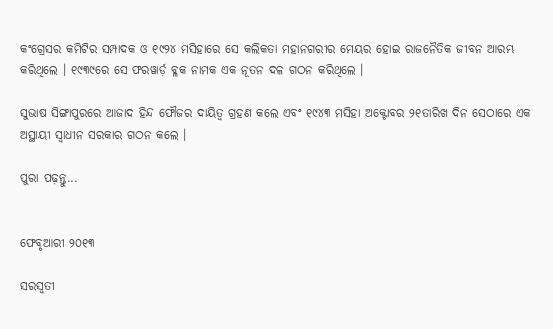କଂଗ୍ରେସର କମିଟିର ସମ୍ପାଦକ ଓ ୧୯୨୪ ମସିହାରେ ସେ କଲିକତା ମହାନଗରୀର ମେୟର ହୋଇ ରାଜନୈତିକ ଜୀବନ ଆରମ୍ଭ କରିଥିଲେ । ୧୯୩୯ରେ ସେ ଫରୱାର୍ଡ଼ ବ୍ଳକ ନାମକ ଏକ ନୂତନ ଦଳ ଗଠନ କରିଥିଲେ ।

ସୁଭାଷ ସିଙ୍ଗାପୁରରେ ଆଜାଦ ହିନ୍ଦ ଫୌଜର ଦାୟିତ୍ଵ ଗ୍ରହଣ କଲେ ଏବଂ ୧୯୪୩ ମସିହା ଅକ୍ଟୋବର ୨୧ତାରିଖ ଦିନ ସେଠାରେ ଏକ ଅସ୍ଥାୟୀ ସ୍ଵାଧୀନ ସରକାର ଗଠନ କଲେ ।

ପୁରା ପଢ଼ନ୍ତୁ...


ଫେବୃଆରୀ ୨୦୧୩

ସରସ୍ଵତୀ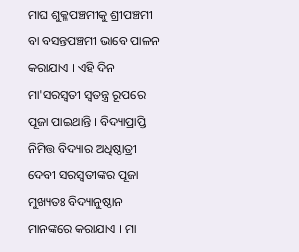ମାଘ ଶୁକ୍ଳପଞ୍ଚମୀକୁ ଶ୍ରୀପଞ୍ଚମୀ ବା ବସନ୍ତପଞ୍ଚମୀ ଭାବେ ପାଳନ କରାଯାଏ । ଏହି ଦିନ ମା'ସରସ୍ଵତୀ ସ୍ଵତନ୍ତ୍ର ରୂପରେ ପୂଜା ପାଇଥାନ୍ତି । ବିଦ୍ୟାପ୍ରାପ୍ତି ନିମିତ୍ତ ବିଦ୍ୟାର ଅଧିଷ୍ଠାତ୍ରୀ ଦେବୀ ସରସ୍ଵତୀଙ୍କର ପୂଜା ମୁଖ୍ୟତଃ ବିଦ୍ୟାନୁଷ୍ଠାନ ମାନଙ୍କରେ କରାଯାଏ । ମା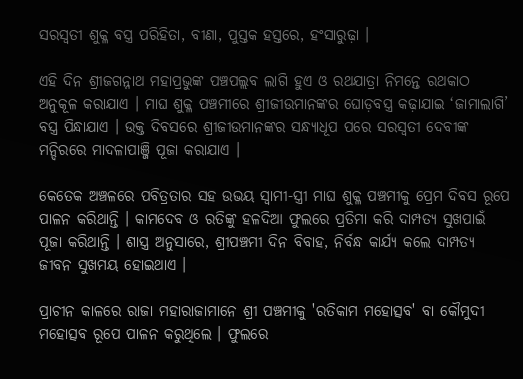ସରସ୍ଵତୀ ଶୁକ୍ଳ ବସ୍ତ୍ର ପରିହିତା, ବୀଣା, ପୁସ୍ତକ ହସ୍ତରେ, ହଂସାରୁଢ଼ା ।

ଏହି ଦିନ ଶ୍ରୀଜଗନ୍ନାଥ ମହାପ୍ରଭୁଙ୍କ ପଞ୍ଚପଲ୍ଲବ ଲାଗି ହୁଏ ଓ ରଥଯାତ୍ରା ନିମନ୍ତେ ରଥକାଠ ଅନୁକୂଳ କରାଯାଏ । ମାଘ ଶୁକ୍ଳ ପଞ୍ଚମୀରେ ଶ୍ରୀଜୀଉମାନଙ୍କର ଘୋଡ଼ବସ୍ତ୍ର କଢ଼ାଯାଇ ‘ଜାମାଲାଗି’ ବସ୍ତ୍ର ପିନ୍ଧାଯାଏ । ଉକ୍ତ ଦିବସରେ ଶ୍ରୀଜୀଉମାନଙ୍କର ସନ୍ଧ୍ୟାଧୂପ ପରେ ସରସ୍ଵତୀ ଦେବୀଙ୍କ ମନ୍ଦିରରେ ମାଦଳାପାଞ୍ଜି ପୂଜା କରାଯାଏ ।

କେତେକ ଅଞ୍ଚଳରେ ପବିତ୍ରତାର ସହ ଉଭୟ ସ୍ଵାମୀ-ସ୍ତ୍ରୀ ମାଘ ଶୁକ୍ଳ ପଞ୍ଚମୀକୁ ପ୍ରେମ ଦିବସ ରୂପେ ପାଳନ କରିଥାନ୍ତି । କାମଦେବ ଓ ରତିଙ୍କୁ ହଳଦିଆ ଫୁଲରେ ପ୍ରତିମା କରି ଦାମ୍ପତ୍ୟ ସୁଖପାଇଁ ପୂଜା କରିଥାନ୍ତି । ଶାସ୍ତ୍ର ଅନୁସାରେ, ଶ୍ରୀପଞ୍ଚମୀ ଦିନ ବିବାହ, ନିର୍ବନ୍ଧ କାର୍ଯ୍ୟ କଲେ ଦାମ୍ପତ୍ୟ ଜୀବନ ସୁଖମୟ ହୋଇଥାଏ ।

ପ୍ରାଚୀନ କାଳରେ ରାଜା ମହାରାଜାମାନେ ଶ୍ରୀ ପଞ୍ଚମୀକୁ 'ରତିକାମ ମହୋତ୍ସବ' ବା କୌମୁଦୀ ମହୋତ୍ସବ ରୂପେ ପାଳନ କରୁଥିଲେ । ଫୁଲରେ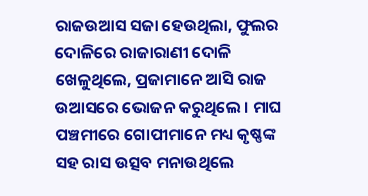ରାଜଉଆସ ସଜା ହେଉଥିଲା, ଫୁଲର ଦୋଳିରେ ରାଜାରାଣୀ ଦୋଳି ଖେଳୁଥିଲେ, ପ୍ରଜାମାନେ ଆସି ରାଜ ଉଆସରେ ଭୋଜନ କରୁଥିଲେ । ମାଘ ପଞ୍ଚମୀରେ ଗୋପୀମାନେ ମଧ୍ୟ କୃଷ୍ଣଙ୍କ ସହ ରାସ ଉତ୍ସବ ମନାଉଥିଲେ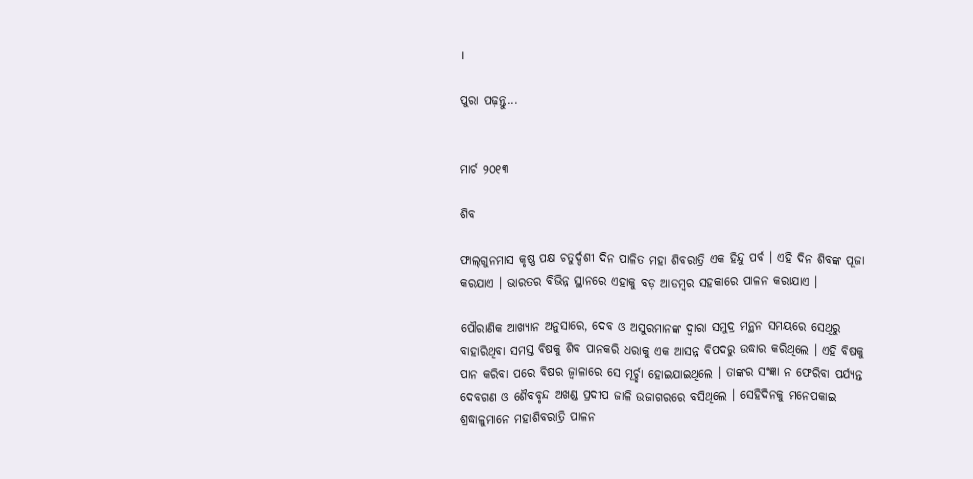।

ପୁରା ପଢ଼ନ୍ତୁ...


ମାର୍ଚ ୨୦୧୩

ଶିବ

ଫାଲ୍‌ଗୁନମାସ କୃଷ୍ଣ ପକ୍ଷ ଚତୁର୍ଦ୍ଦଶୀ ଦିନ ପାଳିତ ମହା ଶିବରାତ୍ରି ଏକ ହିନ୍ଦୁ ପର୍ବ । ଏହି ଦିନ ଶିବଙ୍କ ପୂଜା କରଯାଏ । ଭାରତର ବିଭିନ୍ନ ସ୍ଥାନରେ ଏହାକୁ ବଡ଼ ଆଡମ୍ବର ସହକାରେ ପାଳନ କରାଯାଏ ।

ପୌରାଣିକ ଆଖ୍ୟାନ ଅନୁସାରେ, ଦେବ ଓ ଅସୁରମାନଙ୍କ ଦ୍ଵାରା ସମୁଦ୍ର ମନ୍ଥନ ସମୟରେ ସେଥିରୁ ବାହାରିଥିବା ସମସ୍ତ ବିଷକୁ ଶିବ ପାନକରି ଧରାକୁ ଏକ ଆସନ୍ନ ବିପଦରୁ ଉଦ୍ଧାର କରିଥିଲେ । ଏହି ବିଷକୁ ପାନ କରିବା ପରେ ବିଷର ଜ୍ଵାଳାରେ ସେ ମୂର୍ଚ୍ଛା ହୋଇଯାଇଥିଲେ । ତାଙ୍କର ସଂଜ୍ଞା ନ ଫେରିବା ପର୍ଯ୍ୟନ୍ତ ଦେବଗଣ ଓ ଶୈବବୃନ୍ଦ ଅଖଣ୍ଡ ପ୍ରଦୀପ ଜାଳି ଉଜାଗରରେ ବସିଥିଲେ । ସେହିଦିନକୁ ମନେପକାଇ ଶ୍ରଦ୍ଧାଳୁମାନେ ମହାଶିବରାତ୍ରି ପାଳନ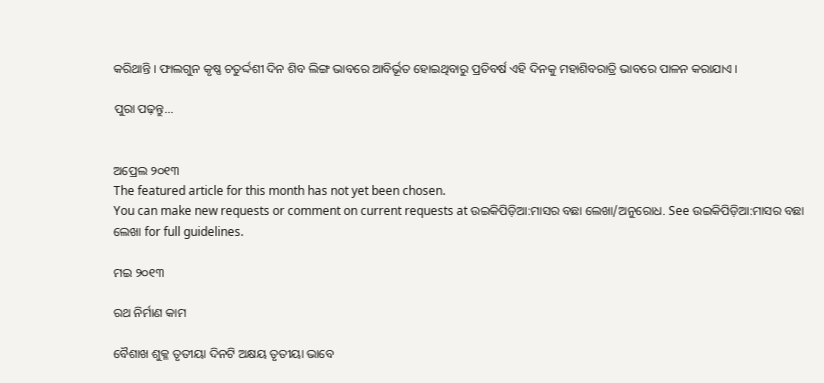କରିଥାନ୍ତି । ଫାଲଗୁନ କୃଷ୍ଣ ଚତୁର୍ଦ୍ଦଶୀ ଦିନ ଶିବ ଲିଙ୍ଗ ଭାବରେ ଆବିର୍ଭୂତ ହୋଇଥିବାରୁ ପ୍ରତିବର୍ଷ ଏହି ଦିନକୁ ମହାଶିବରାତ୍ରି ଭାବରେ ପାଳନ କରାଯାଏ ।

ପୁରା ପଢ଼ନ୍ତୁ...


ଅପ୍ରେଲ ୨୦୧୩
The featured article for this month has not yet been chosen.
You can make new requests or comment on current requests at ଉଇକିପିଡ଼ିଆ:ମାସର ବଛା ଲେଖା/ଅନୁରୋଧ. See ଉଇକିପିଡ଼ିଆ:ମାସର ବଛା ଲେଖା for full guidelines.

ମଇ ୨୦୧୩

ରଥ ନିର୍ମାଣ କାମ

ବୈଶାଖ ଶୁକ୍ଳ ତୃତୀୟା ଦିନଟି ଅକ୍ଷୟ ତୃତୀୟା ଭାବେ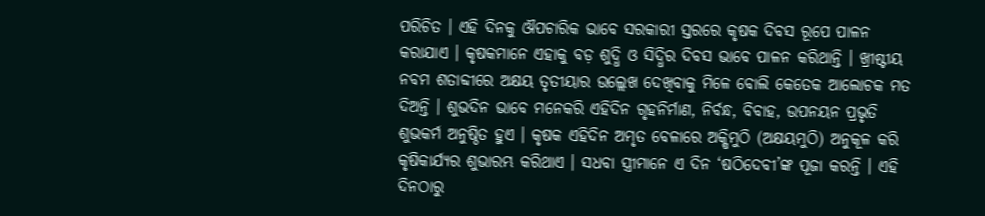ପରିଚିତ । ଏହି ଦିନକୁ ଔପଚାରିକ ଭାବେ ସରକାରୀ ସ୍ତରରେ କୃଷକ ଦିବସ ରୂପେ ପାଳନ କରାଯାଏ । କୃଷକମାନେ ଏହାକୁ ବଡ଼ ଶୁଦ୍ଧି ଓ ସିଦ୍ଧିର ଦିବସ ଭାବେ ପାଳନ କରିଥାନ୍ତି । ଖ୍ରୀଷ୍ଟୀୟ ନବମ ଶତାବ୍ଦୀରେ ଅକ୍ଷୟ ତୃତୀୟାର ଉଲ୍ଲେଖ ଦେଖିବାକୁ ମିଳେ ବୋଲି କେତେକ ଆଲୋଚକ ମତ ଦିଅନ୍ତି । ଶୁଭଦିନ ଭାବେ ମନେକରି ଏହିଦିନ ଗୃହନିର୍ମାଣ, ନିର୍ବନ୍ଧ, ବିବାହ, ଉପନୟନ ପ୍ରଭୃତି ଶୁଭକର୍ମ ଅନୁଷ୍ଠିତ ହୁଏ । କୃଷକ ଏହିଦିନ ଅମୃତ ବେଳାରେ ଅକ୍ଷିମୁଠି (ଅକ୍ଷୟମୁଠି) ଅନୁକୂଳ କରି କୃଷିକାର୍ଯ୍ୟର ଶୁଭାରମ୍ଭ କରିଥାଏ । ସଧବା ସ୍ତ୍ରୀମାନେ ଏ ଦିନ ‘ଷଠିଦେବୀ’ଙ୍କ ପୂଜା କରନ୍ତି । ଏହି ଦିନଠାରୁ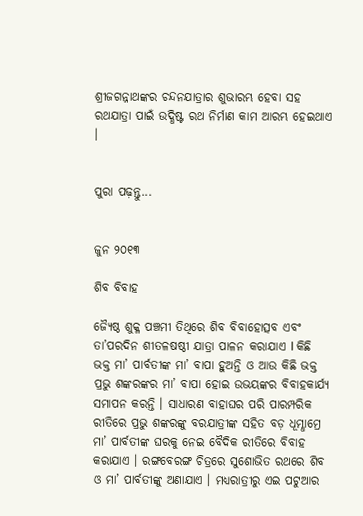ଶ୍ରୀଜଗନ୍ନାଥଙ୍କର ଚନ୍ଦନଯାତ୍ରାର ଶୁଭାରମ୍ଭ ହେବା ସହ ରଥଯାତ୍ରା ପାଇଁ ଉଦ୍ଧିଷ୍ଟ ରଥ ନିର୍ମାଣ କାମ ଆରମ୍ଭ ହେଇଥାଏ ।


ପୁରା ପଢ଼ନ୍ତୁ...


ଜୁନ ୨୦୧୩

ଶିବ ବିବାହ

ଜ୍ୟୈଷ୍ଠ ଶୁକ୍ଳ ପଞ୍ଚମୀ ତିଥିରେ ଶିବ ବିବାହୋତ୍ସବ ଏବଂ ତା’ପରଦିନ ଶୀତଳଷଷ୍ଠୀ ଯାତ୍ରା ପାଳନ କରାଯାଏ I କିଛି ଭକ୍ତ ମା’ ପାର୍ବତୀଙ୍କ ମା’ ବାପା ହୁଅନ୍ତି ଓ ଆଉ କିଛି ଭକ୍ତ ପ୍ରଭୁ ଶଙ୍କରଙ୍କର ମା’ ବାପା ହୋଇ ଉଭୟଙ୍କର ବିବାହକାର୍ଯ୍ୟ ସମାପନ କରନ୍ତି । ସାଧାରଣ ବାହାଘର ପରି ପାରମ୍ପରିକ ରୀତିରେ ପ୍ରଭୁ ଶଙ୍କରଙ୍କୁ ବରଯାତ୍ରୀଙ୍କ ସହିତ ବଡ଼ ଧୂମ୍ଧାମ୍ରେ ମା’ ପାର୍ବତୀଙ୍କ ଘରକୁ ନେଇ ବୈଦିକ ରୀତିରେ ବିବାହ କରାଯାଏ । ରଙ୍ଗବେରଙ୍ଗ ଚିତ୍ରରେ ସୁଶୋଭିତ ରଥରେ ଶିବ ଓ ମା’ ପାର୍ବତୀଙ୍କୁ ଅଣାଯାଏ । ମଧ୍ୟରାତ୍ରୀରୁ ଏଇ ପଟୁଆର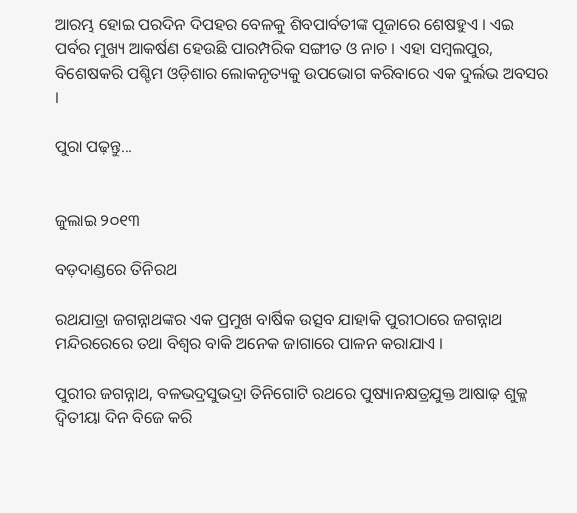ଆରମ୍ଭ ହୋଇ ପରଦିନ ଦିପହର ବେଳକୁ ଶିବପାର୍ବତୀଙ୍କ ପୂଜାରେ ଶେଷହୁଏ । ଏଇ ପର୍ବର ମୁଖ୍ୟ ଆକର୍ଷଣ ହେଉଛି ପାରମ୍ପରିକ ସଙ୍ଗୀତ ଓ ନାଚ । ଏହା ସମ୍ବଲପୁର, ବିଶେଷକରି ପଶ୍ଚିମ ଓଡ଼ିଶାର ଲୋକନୃତ୍ୟକୁ ଉପଭୋଗ କରିବାରେ ଏକ ଦୁର୍ଲଭ ଅବସର ।

ପୁରା ପଢ଼ନ୍ତୁ...


ଜୁଲାଇ ୨୦୧୩

ବଡ଼ଦାଣ୍ଡରେ ତିନିରଥ

ରଥଯାତ୍ରା ଜଗନ୍ନାଥଙ୍କର ଏକ ପ୍ରମୁଖ ବାର୍ଷିକ ଉତ୍ସବ ଯାହାକି ପୁରୀଠାରେ ଜଗନ୍ନାଥ ମନ୍ଦିରରେରେ ତଥା ବିଶ୍ଵର ବାକି ଅନେକ ଜାଗାରେ ପାଳନ କରାଯାଏ ।

ପୁରୀର ଜଗନ୍ନାଥ, ବଳଭଦ୍ରସୁଭଦ୍ରା ତିନିଗୋଟି ରଥରେ ପୁଷ୍ୟାନକ୍ଷତ୍ରଯୁକ୍ତ ଆଷାଢ଼ ଶୁକ୍ଳ ଦ୍ଵିତୀୟା ଦିନ ବିଜେ କରି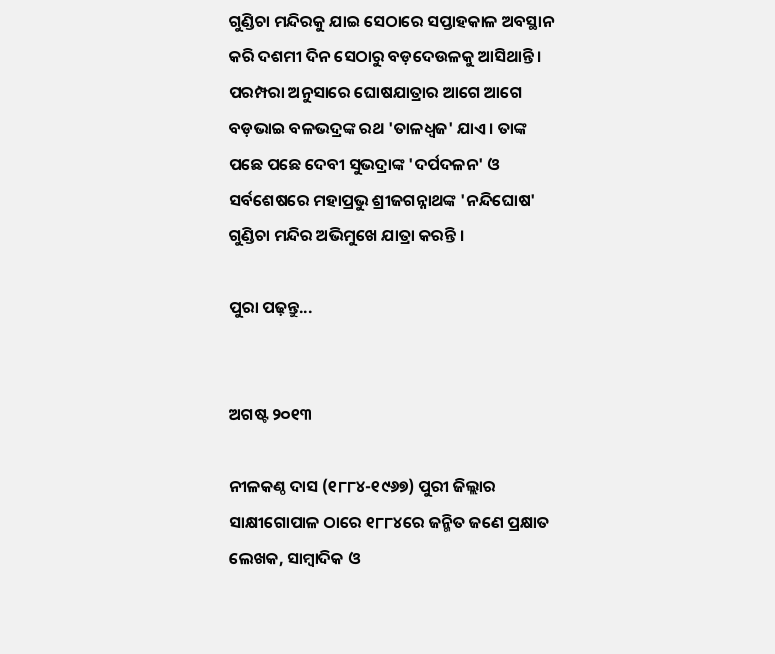ଗୁଣ୍ଡିଚା ମନ୍ଦିରକୁ ଯାଇ ସେଠାରେ ସପ୍ତାହକାଳ ଅବସ୍ଥାନ କରି ଦଶମୀ ଦିନ ସେଠାରୁ ବଡ଼ଦେଉଳକୁ ଆସିଥାନ୍ତି । ପରମ୍ପରା ଅନୁସାରେ ଘୋଷଯାତ୍ରାର ଆଗେ ଆଗେ ବଡ଼ଭାଇ ବଳଭଦ୍ରଙ୍କ ରଥ 'ତାଳଧ୍ଵଜ' ଯାଏ । ତାଙ୍କ ପଛେ ପଛେ ଦେବୀ ସୁଭଦ୍ରାଙ୍କ 'ଦର୍ପଦଳନ' ଓ ସର୍ବଶେଷରେ ମହାପ୍ରଭୁ ଶ୍ରୀଜଗନ୍ନାଥଙ୍କ 'ନନ୍ଦିଘୋଷ' ଗୁଣ୍ଡିଚା ମନ୍ଦିର ଅଭିମୁଖେ ଯାତ୍ରା କରନ୍ତି ।

ପୁରା ପଢ଼ନ୍ତୁ...


ଅଗଷ୍ଟ ୨୦୧୩

ନୀଳକଣ୍ଠ ଦାସ (୧୮୮୪-୧୯୬୭) ପୁରୀ ଜିଲ୍ଲାର ସାକ୍ଷୀଗୋପାଳ ଠାରେ ୧୮୮୪ରେ ଜନ୍ମିତ ଜଣେ ପ୍ରକ୍ଷାତ ଲେଖକ, ସାମ୍ବାଦିକ ଓ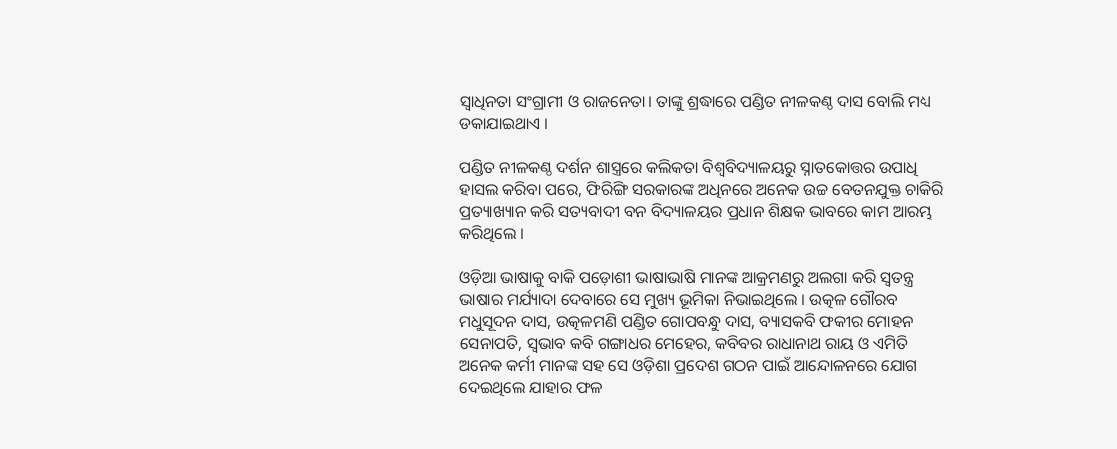ସ୍ଵାଧିନତା ସଂଗ୍ରାମୀ ଓ ରାଜନେତା। ତାଙ୍କୁ ଶ୍ରଦ୍ଧାରେ ପଣ୍ଡିତ ନୀଳକଣ୍ଠ ଦାସ ବୋଲି ମଧ୍ୟ ଡକାଯାଇଥାଏ ।

ପଣ୍ଡିତ ନୀଳକଣ୍ଠ ଦର୍ଶନ ଶାସ୍ତ୍ରରେ କଲିକତା ବିଶ୍ୱବିଦ୍ୟାଳୟରୁ ସ୍ନାତକୋତ୍ତର ଉପାଧି ହାସଲ କରିବା ପରେ, ଫିରିଙ୍ଗି ସରକାରଙ୍କ ଅଧିନରେ ଅନେକ ଉଚ୍ଚ ବେତନଯୁକ୍ତ ଚାକିରି ପ୍ରତ୍ୟାଖ୍ୟାନ କରି ସତ୍ୟବାଦୀ ବନ ବିଦ୍ୟାଳୟର ପ୍ରଧାନ ଶିକ୍ଷକ ଭାବରେ କାମ ଆରମ୍ଭ କରିଥିଲେ ।

ଓଡ଼ିଆ ଭାଷାକୁ ବାକି ପଡ଼ୋଶୀ ଭାଷାଭାଷି ମାନଙ୍କ ଆକ୍ରମଣରୁ ଅଲଗା କରି ସ୍ଵତନ୍ତ୍ର ଭାଷାର ମର୍ଯ୍ୟାଦା ଦେବାରେ ସେ ମୁଖ୍ୟ ଭୂମିକା ନିଭାଇଥିଲେ । ଉତ୍କଳ ଗୌରବ ମଧୁସୂଦନ ଦାସ, ଉତ୍କଳମଣି ପଣ୍ଡିତ ଗୋପବନ୍ଧୁ ଦାସ, ବ୍ୟାସକବି ଫକୀର ମୋହନ ସେନାପତି, ସ୍ଵଭାବ କବି ଗଙ୍ଗାଧର ମେହେର, କବିବର ରାଧାନାଥ ରାୟ ଓ ଏମିତି ଅନେକ କର୍ମୀ ମାନଙ୍କ ସହ ସେ ଓଡ଼ିଶା ପ୍ରଦେଶ ଗଠନ ପାଇଁ ଆନ୍ଦୋଳନରେ ଯୋଗ ଦେଇଥିଲେ ଯାହାର ଫଳ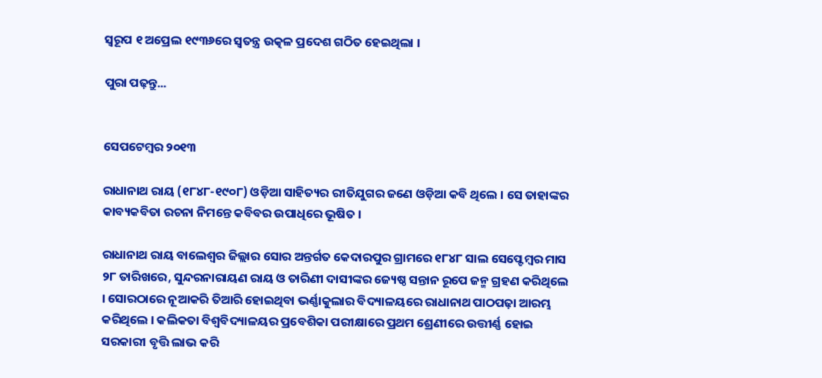ସ୍ୱରୂପ ୧ ଅପ୍ରେଲ ୧୯୩୬ରେ ସ୍ଵତନ୍ତ୍ର ଉତ୍କଳ ପ୍ରଦେଶ ଗଠିତ ହେଇଥିଲା ।

ପୁରା ପଢ଼ନ୍ତୁ...


ସେପଟେମ୍ବର ୨୦୧୩

ରାଧାନାଥ ରାୟ (୧୮୪୮-୧୯୦୮) ଓଡ଼ିଆ ସାହିତ୍ୟର ରୀତିଯୁଗର ଜଣେ ଓଡ଼ିଆ କବି ଥିଲେ । ସେ ତାହାଙ୍କର କାବ୍ୟକବିତା ରଚନା ନିମନ୍ତେ କବିବର ଉପାଧିରେ ଭୂଷିତ ।

ରାଧାନାଥ ରାୟ ବାଲେଶ୍ଵର ଜିଲ୍ଲାର ସୋର ଅନ୍ତର୍ଗତ କେଦାରପୁର ଗ୍ରାମରେ ୧୮୪୮ ସାଲ ସେପ୍ଟେମ୍ବର ମାସ ୨୮ ତାରିଖରେ, ସୁନ୍ଦରନାରାୟଣ ରାୟ ଓ ତାରିଣୀ ଦାସୀଙ୍କର ଜ୍ୟେଷ୍ଠ ସନ୍ତାନ ରୂପେ ଜନ୍ମ ଗ୍ରହଣ କରିଥିଲେ । ସୋରଠାରେ ନୂଆକରି ତିଆରି ହୋଇଥିବା ଭର୍ଣ୍ଣାକୁଲାର ବିଦ୍ୟାଳୟରେ ରାଧାନାଥ ପାଠପଢ଼ା ଆରମ୍ଭ କରିଥିଲେ । କଲିକତା ବିଶ୍ୱବିଦ୍ୟାଳୟର ପ୍ରବେଶିକା ପରୀକ୍ଷାରେ ପ୍ରଥମ ଶ୍ରେଣୀରେ ଉତ୍ତୀର୍ଣ୍ଣ ହୋଇ ସରକାରୀ ବୃତ୍ତି ଲାଭ କରି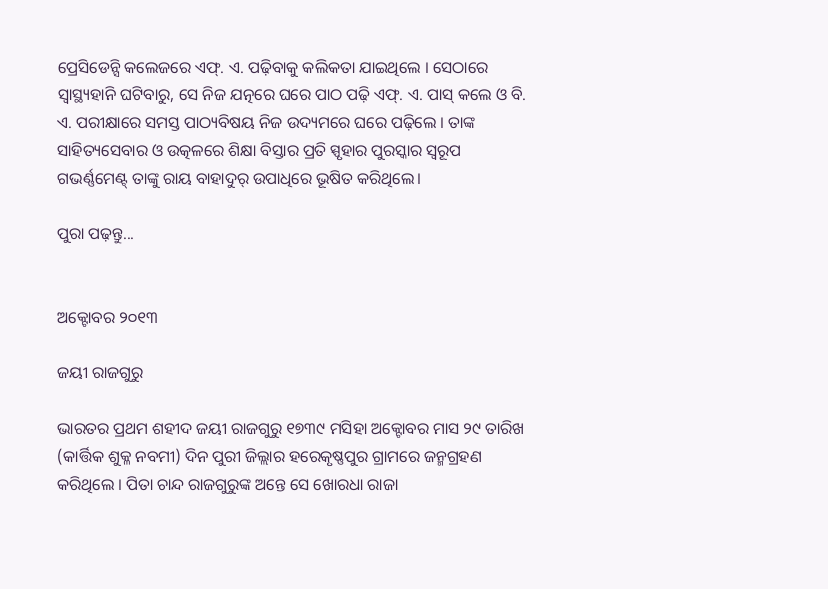ପ୍ରେସିଡେନ୍ସି କଲେଜରେ ଏଫ୍. ଏ. ପଢ଼ିବାକୁ କଲିକତା ଯାଇଥିଲେ । ସେଠାରେ ସ୍ଵାସ୍ଥ୍ୟହାନି ଘଟିବାରୁ, ସେ ନିଜ ଯତ୍ନରେ ଘରେ ପାଠ ପଢ଼ି ଏଫ୍. ଏ. ପାସ୍ କଲେ ଓ ବି. ଏ. ପରୀକ୍ଷାରେ ସମସ୍ତ ପାଠ୍ୟବିଷୟ ନିଜ ଉଦ୍ୟମରେ ଘରେ ପଢ଼ିଲେ । ତାଙ୍କ ସାହିତ୍ୟସେବାର ଓ ଉତ୍କଳରେ ଶିକ୍ଷା ବିସ୍ତାର ପ୍ରତି ସ୍ପୃହାର ପୁରସ୍କାର ସ୍ଵରୂପ ଗଭର୍ଣ୍ଣମେଣ୍ଟ୍ ତାଙ୍କୁ ରାୟ ବାହାଦୁର୍ ଉପାଧିରେ ଭୂଷିତ କରିଥିଲେ।

ପୁରା ପଢ଼ନ୍ତୁ...


ଅକ୍ଟୋବର ୨୦୧୩

ଜୟୀ ରାଜଗୁରୁ

ଭାରତର ପ୍ରଥମ ଶହୀଦ ଜୟୀ ରାଜଗୁରୁ ୧୭୩୯ ମସିହା ଅକ୍ଟୋବର ମାସ ୨୯ ତାରିଖ (କାର୍ତ୍ତିକ ଶୁକ୍ଳ ନବମୀ) ଦିନ ପୁରୀ ଜିଲ୍ଲାର ହରେକୃଷ୍ଣପୁର ଗ୍ରାମରେ ଜନ୍ମଗ୍ରହଣ କରିଥିଲେ । ପିତା ଚାନ୍ଦ ରାଜଗୁରୁଙ୍କ ଅନ୍ତେ ସେ ଖୋରଧା ରାଜା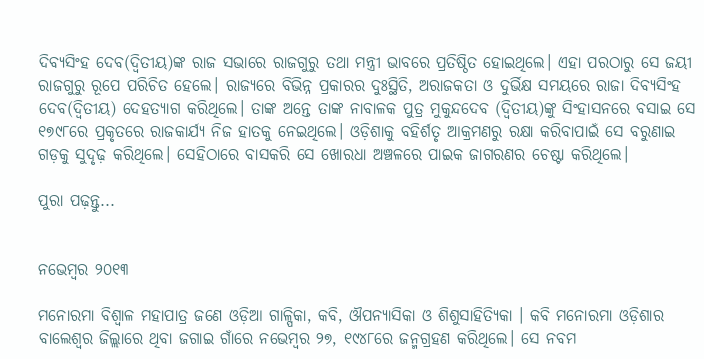ଦିବ୍ୟସିଂହ ଦେବ(ଦ୍ୱିତୀୟ)ଙ୍କ ରାଜ ସଭାରେ ରାଜଗୁରୁ ତଥା ମନ୍ତ୍ରୀ ଭାବରେ ପ୍ରତିଷ୍ଠିତ ହୋଇଥିଲେ। ଏହା ପରଠାରୁ ସେ ଜୟୀ ରାଜଗୁରୁ ରୂପେ ପରିଚିତ ହେଲେ। ରାଜ୍ୟରେ ବିଭିନ୍ନ ପ୍ରକାରର ଦୁଃସ୍ଥିତି, ଅରାଜକତା ଓ ଦୁର୍ଭିକ୍ଷ ସମୟରେ ରାଜା ଦିବ୍ୟସିଂହ ଦେବ(ଦ୍ୱିତୀୟ) ଦେହତ୍ୟାଗ କରିଥିଲେ। ତାଙ୍କ ଅନ୍ତେ ତାଙ୍କ ନାବାଳକ ପୁତ୍ର ମୁକୁନ୍ଦଦେବ (ଦ୍ୱିତୀୟ)ଙ୍କୁ ସିଂହାସନରେ ବସାଇ ସେ ୧୭୯୮ରେ ପ୍ରକୃତରେ ରାଜକାର୍ଯ୍ୟ ନିଜ ହାତକୁ ନେଇଥିଲେ। ଓଡ଼ିଶାକୁ ବହିର୍ଶତୃ ଆକ୍ରମଣରୁ ରକ୍ଷା କରିବାପାଇଁ ସେ ବରୁଣାଇ ଗଡ଼କୁ ସୁଦୃଢ଼ କରିଥିଲେ। ସେହିଠାରେ ବାସକରି ସେ ଖୋରଧା ଅଞ୍ଚଳରେ ପାଇକ ଜାଗରଣର ଚେଷ୍ଟା କରିଥିଲେ।

ପୁରା ପଢ଼ନ୍ତୁ...


ନଭେମ୍ବର ୨୦୧୩

ମନୋରମା ବିଶ୍ଵାଳ ମହାପାତ୍ର ଜଣେ ଓଡ଼ିଆ ଗାଳ୍ପିକା, କବି, ଔପନ୍ୟାସିକା ଓ ଶିଶୁସାହିତ୍ୟିକା । କବି ମନୋରମା ଓଡ଼ିଶାର ବାଲେଶ୍ଵର ଜିଲ୍ଲାରେ ଥିବା ଜଗାଇ ଗାଁରେ ନଭେମ୍ବର ୨୭, ୧୯୪୮ରେ ଜନ୍ମଗ୍ରହଣ କରିଥିଲେ। ସେ ନବମ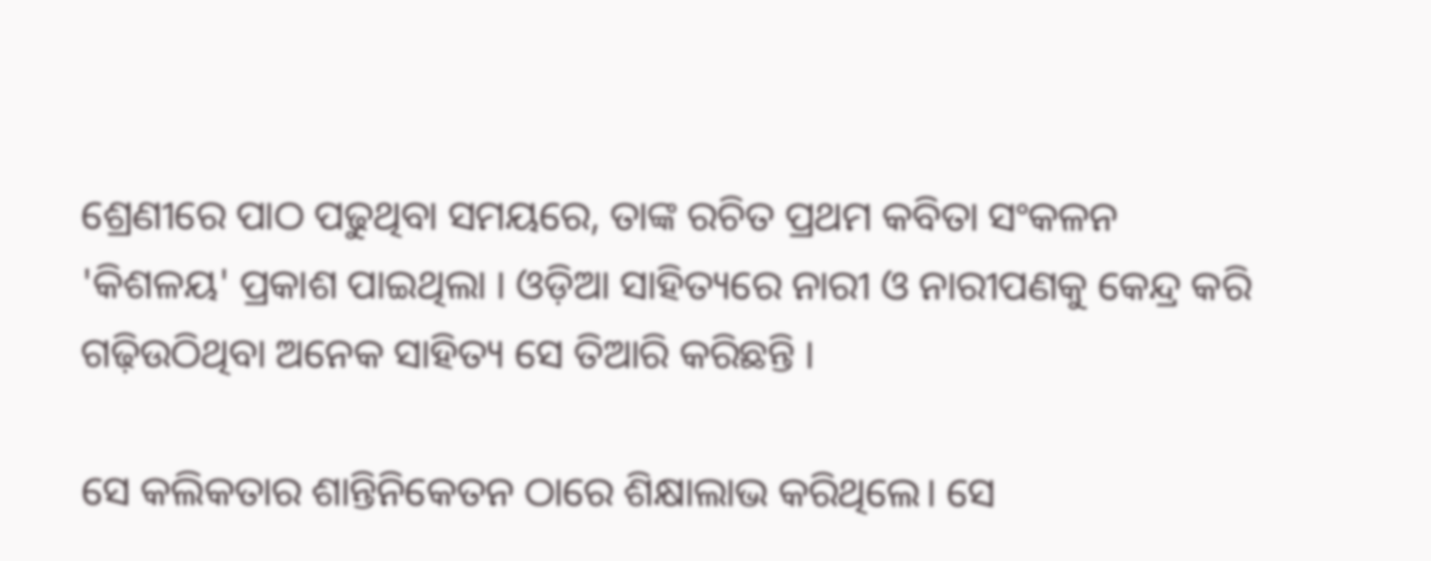ଶ୍ରେଣୀରେ ପାଠ ପଢୁଥିବା ସମୟରେ, ତାଙ୍କ ରଚିତ ପ୍ରଥମ କବିତା ସଂକଳନ 'କିଶଳୟ' ପ୍ରକାଶ ପାଇଥିଲା । ଓଡ଼ିଆ ସାହିତ୍ୟରେ ନାରୀ ଓ ନାରୀପଣକୁ କେନ୍ଦ୍ର କରି ଗଢ଼ିଉଠିଥିବା ଅନେକ ସାହିତ୍ୟ ସେ ତିଆରି କରିଛନ୍ତି ।

ସେ କଲିକତାର ଶାନ୍ତିନିକେତନ ଠାରେ ଶିକ୍ଷାଲାଭ କରିଥିଲେ। ସେ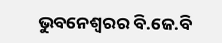ଭୁବନେଶ୍ଵରର ବି.ଜେ.ବି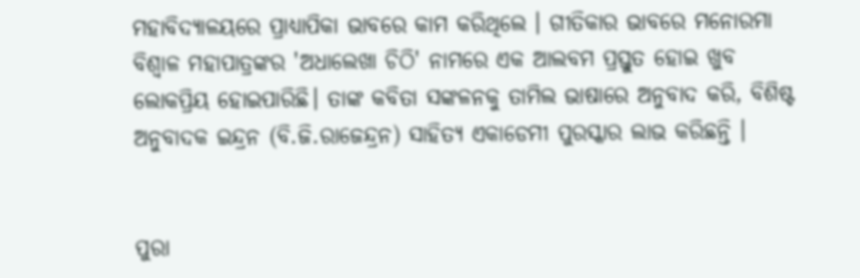ମହାବିଦ୍ୟାଳୟରେ ପ୍ରାଧ୍ୟାପିକା ଭାବରେ କାମ କରିଥିଲେ । ଗୀତିକାର ଭାବରେ ମନୋରମା ବିଶ୍ଵାଳ ମହାପାତ୍ରଙ୍କର 'ଅଧାଲେଖା ଚିଠି' ନାମରେ ଏକ ଆଲବମ ପ୍ରସ୍ତୁତ ହୋଇ ଖୁବ ଲୋକପ୍ରିୟ ହୋଇପାରିଛି। ତାଙ୍କ କବିତା ସଙ୍କଳନକୁ ତାମିଲ ଭାଷାରେ ଅନୁବାଦ କରି, ବିଶିଷ୍ଟ ଅନୁବାଦକ ଇନ୍ଦ୍ରନ (ବି.ଜି.ରାଜେନ୍ଦ୍ରନ) ସାହିତ୍ୟ ଏକାଡେମୀ ପୁରସ୍କାର ଲାଭ କରିଛନ୍ତି ।


ପୁରା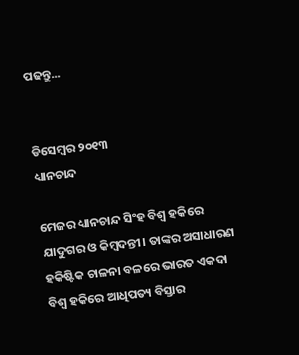ପଢନ୍ତୁ...


ଡିସେମ୍ବର ୨୦୧୩
ଧ୍ୟାନଚାନ୍ଦ

ମେଜର ଧ୍ୟାନଚାନ୍ଦ ସିଂହ ବିଶ୍ଵ ହକିରେ ଯାଦୁଗର ଓ କିମ୍ବଦନ୍ତୀ। ତାଙ୍କର ଅସାଧାରଣ ହକିଷ୍ଟିକ ଚାଳନା ବଳରେ ଭାରତ ଏକଦା ବିଶ୍ଵ ହକିରେ ଆଧିପତ୍ୟ ବିସ୍ତାର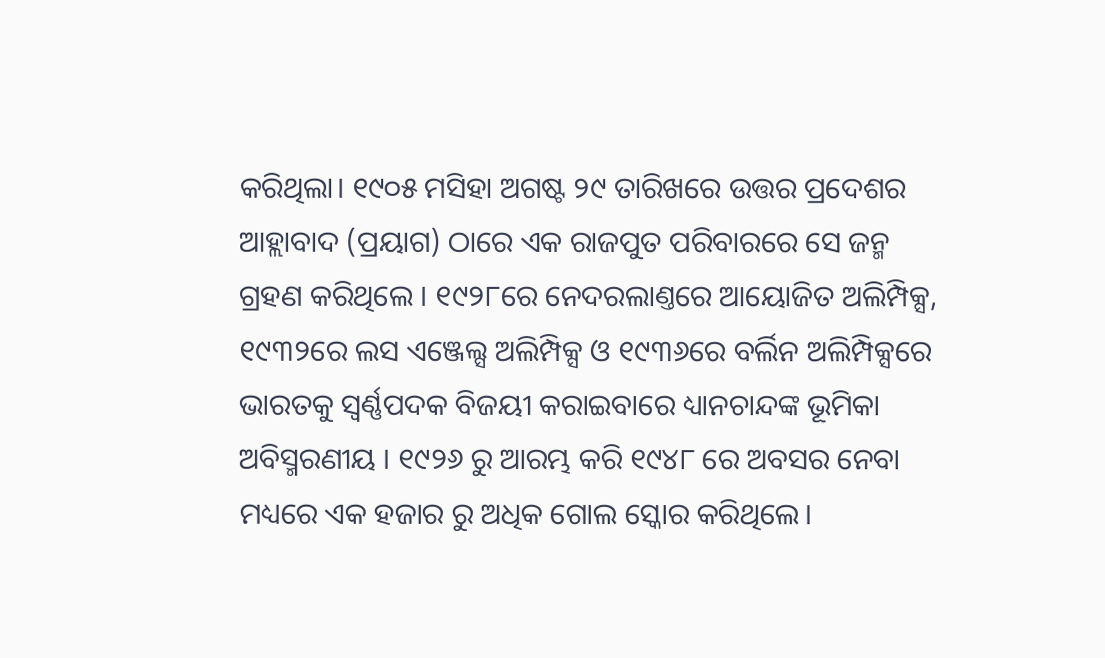କରିଥିଲା। ୧୯୦୫ ମସିହା ଅଗଷ୍ଟ ୨୯ ତାରିଖରେ ଉତ୍ତର ପ୍ରଦେଶର ଆହ୍ଲାବାଦ (ପ୍ରୟାଗ) ଠାରେ ଏକ ରାଜପୁତ ପରିବାରରେ ସେ ଜନ୍ମ ଗ୍ରହଣ କରିଥିଲେ । ୧୯୨୮ରେ ନେଦରଲାଣ୍ତରେ ଆୟୋଜିତ ଅଲିମ୍ପିକ୍ସ, ୧୯୩୨ରେ ଲସ ଏଞ୍ଜେଲ୍ସ ଅଲିମ୍ପିକ୍ସ ଓ ୧୯୩୬ରେ ବର୍ଲିନ ଅଲିମ୍ପିକ୍ସରେ ଭାରତକୁ ସ୍ଵର୍ଣ୍ଣପଦକ ବିଜୟୀ କରାଇବାରେ ଧ୍ୟାନଚାନ୍ଦଙ୍କ ଭୂମିକା ଅବିସ୍ମରଣୀୟ । ୧୯୨୬ ରୁ ଆରମ୍ଭ କରି ୧୯୪୮ ରେ ଅବସର ନେବା ମଧ୍ୟରେ ଏକ ହଜାର ରୁ ଅଧିକ ଗୋଲ ସ୍କୋର କରିଥିଲେ।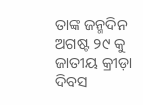ତାଙ୍କ ଜନ୍ମଦିନ ଅଗଷ୍ଟ ୨୯ କୁ ଜାତୀୟ କ୍ରୀଡ଼ା ଦିବସ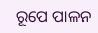ରୂପେ ପାଳନ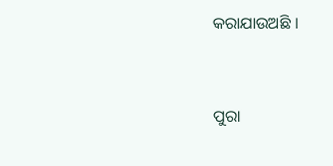କରାଯାଉଅଛି ।


ପୁରା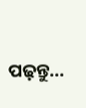ପଢ଼ନ୍ତୁ...